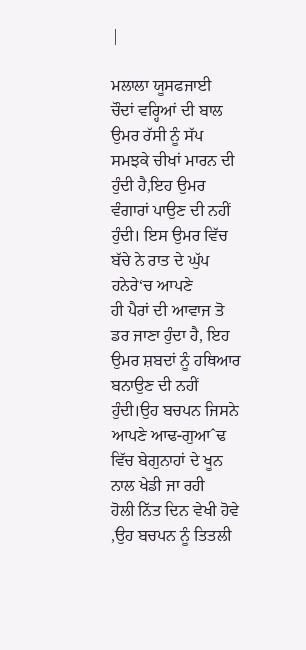|

ਮਲਾਲਾ ਯੂਸਫਜਾਈ
ਚੌਦਾਂ ਵਰ੍ਹਿਆਂ ਦੀ ਬਾਲ ਉਮਰ ਰੱਸੀ ਨੂੰ ਸੱਪ ਸਮਝਕੇ ਚੀਖਾਂ ਮਾਰਨ ਦੀ ਹੁੰਦੀ ਹੈ,ਇਹ ਉਮਰ
ਵੰਗਾਰਾਂ ਪਾਉਣ ਦੀ ਨਹੀਂ ਹੁੰਦੀ। ਇਸ ਉਮਰ ਵਿੱਚ ਬੱਚੇ ਨੇ ਰਾਤ ਦੇ ਘੁੱਪ ਹਨੇਰੇ‘ਚ ਆਪਣੇ
ਹੀ ਪੈਰਾਂ ਦੀ ਆਵਾਜ ਤੋ ਡਰ ਜਾਣਾ ਹੁੰਦਾ ਹੈ, ਇਹ ਉਮਰ ਸ਼ਬਦਾਂ ਨੂੰ ਹਥਿਆਰ ਬਨਾਉਣ ਦੀ ਨਹੀਂ
ਹੁੰਦੀ।ਉਹ ਬਚਪਨ ਜਿਸਨੇ ਆਪਣੇ ਆਢ-ਗੁਆˆਢ ਵਿੱਚ ਬੇਗੁਨਾਹਾਂ ਦੇ ਖੂਨ ਨਾਲ ਖੇਡੀ ਜਾ ਰਹੀ
ਹੋਲੀ ਨਿੱਤ ਦਿਨ ਵੇਖੀ ਹੋਵੇ ,ਉਹ ਬਚਪਨ ਨੂੰ ਤਿਤਲੀ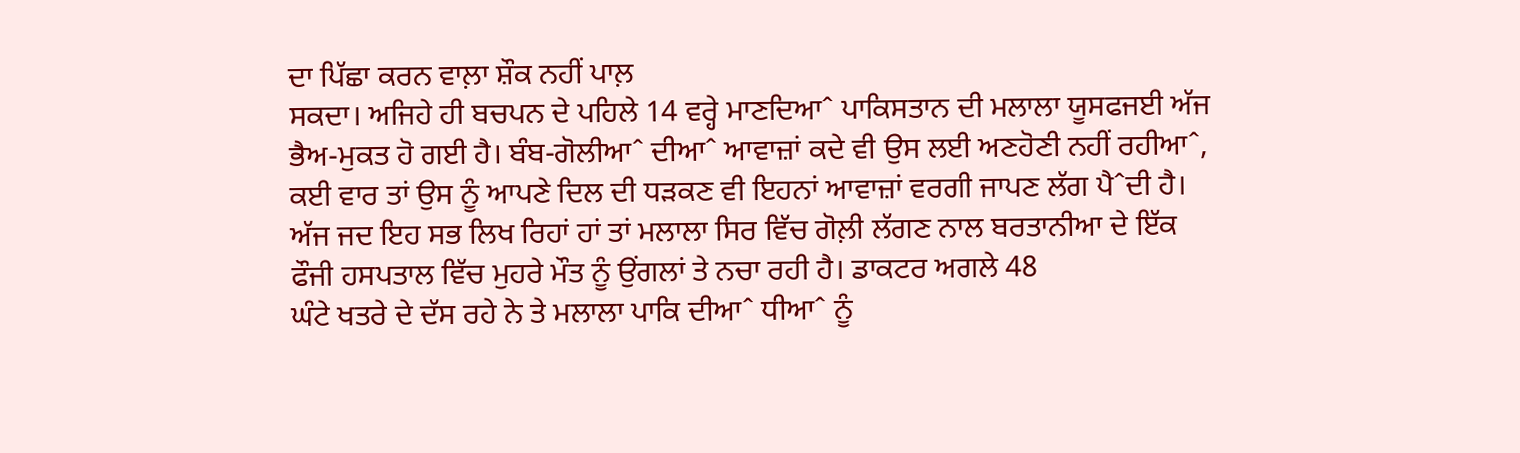ਦਾ ਪਿੱਛਾ ਕਰਨ ਵਾਲ਼ਾ ਸ਼ੌਕ ਨਹੀਂ ਪਾਲ਼
ਸਕਦਾ। ਅਜਿਹੇ ਹੀ ਬਚਪਨ ਦੇ ਪਹਿਲੇ 14 ਵਰ੍ਹੇ ਮਾਣਦਿਆˆ ਪਾਕਿਸਤਾਨ ਦੀ ਮਲਾਲਾ ਯੂਸਫਜਈ ਅੱਜ
ਭੈਅ-ਮੁਕਤ ਹੋ ਗਈ ਹੈ। ਬੰਬ-ਗੋਲੀਆˆ ਦੀਆˆ ਆਵਾਜ਼ਾਂ ਕਦੇ ਵੀ ਉਸ ਲਈ ਅਣਹੋਣੀ ਨਹੀਂ ਰਹੀਆˆ,
ਕਈ ਵਾਰ ਤਾਂ ਉਸ ਨੂੰ ਆਪਣੇ ਦਿਲ ਦੀ ਧੜਕਣ ਵੀ ਇਹਨਾਂ ਆਵਾਜ਼ਾਂ ਵਰਗੀ ਜਾਪਣ ਲੱਗ ਪੈˆਦੀ ਹੈ।
ਅੱਜ ਜਦ ਇਹ ਸਭ ਲਿਖ ਰਿਹਾਂ ਹਾਂ ਤਾਂ ਮਲਾਲਾ ਸਿਰ ਵਿੱਚ ਗੋਲ਼ੀ ਲੱਗਣ ਨਾਲ ਬਰਤਾਨੀਆ ਦੇ ਇੱਕ
ਫੌਜੀ ਹਸਪਤਾਲ ਵਿੱਚ ਮੁਹਰੇ ਮੌਤ ਨੂੰ ਉਂਗਲਾਂ ਤੇ ਨਚਾ ਰਹੀ ਹੈ। ਡਾਕਟਰ ਅਗਲੇ 48
ਘੰਟੇ ਖਤਰੇ ਦੇ ਦੱਸ ਰਹੇ ਨੇ ਤੇ ਮਲਾਲਾ ਪਾਕਿ ਦੀਆˆ ਧੀਆˆ ਨੂੰ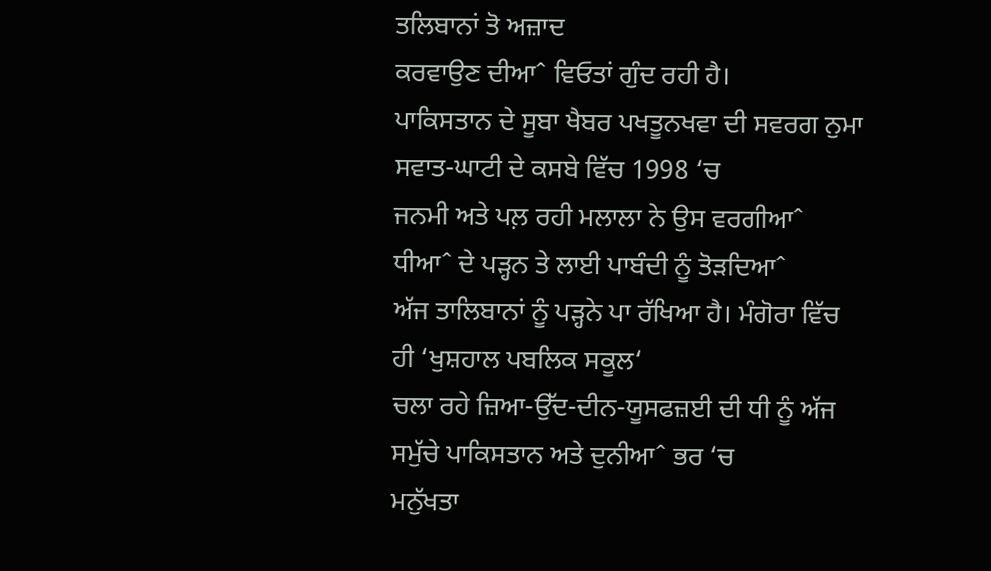ਤਲਿਬਾਨਾਂ ਤੋ ਅਜ਼ਾਦ
ਕਰਵਾਉਣ ਦੀਆˆ ਵਿਓਤਾਂ ਗੁੰਦ ਰਹੀ ਹੈ।
ਪਾਕਿਸਤਾਨ ਦੇ ਸੂਬਾ ਖੈਬਰ ਪਖਤੂਨਖਵਾ ਦੀ ਸਵਰਗ ਨੁਮਾ ਸਵਾਤ-ਘਾਟੀ ਦੇ ਕਸਬੇ ਵਿੱਚ 1998 ‘ਚ
ਜਨਮੀ ਅਤੇ ਪਲ਼ ਰਹੀ ਮਲਾਲਾ ਨੇ ਉਸ ਵਰਗੀਆˆ ਧੀਆˆ ਦੇ ਪੜ੍ਹਨ ਤੇ ਲਾਈ ਪਾਬੰਦੀ ਨੂੰ ਤੋੜਦਿਆˆ
ਅੱਜ ਤਾਲਿਬਾਨਾਂ ਨੂੰ ਪੜ੍ਹਨੇ ਪਾ ਰੱਖਿਆ ਹੈ। ਮੰਗੋਰਾ ਵਿੱਚ ਹੀ ‘ਖੁਸ਼ਹਾਲ ਪਬਲਿਕ ਸਕੂਲ‘
ਚਲਾ ਰਹੇ ਜ਼ਿਆ-ਉੱਦ-ਦੀਨ-ਯੂਸਫਜ਼ਈ ਦੀ ਧੀ ਨੂੰ ਅੱਜ ਸਮੁੱਚੇ ਪਾਕਿਸਤਾਨ ਅਤੇ ਦੁਨੀਆˆ ਭਰ ‘ਚ
ਮਨੁੱਖਤਾ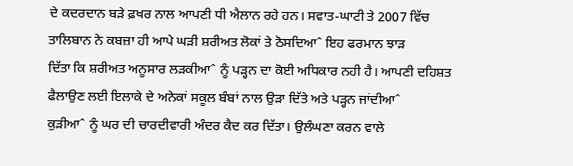ਦੇ ਕਦਰਦਾਨ ਬੜੇ ਫ਼ਖਰ ਨਾਲ ਆਪਣੀ ਧੀ ਐਲਾਨ ਰਹੇ ਹਨ। ਸਵਾਤ-ਘਾਟੀ ਤੇ 2007 ਵਿੱਚ
ਤਾਲਿਬਾਨ ਨੇ ਕਬਜ਼ਾ ਹੀ ਆਪੇ ਘੜੀ ਸ਼ਰੀਅਤ ਲੋਕਾਂ ਤੇ ਠੋਸਦਿਆˆ ਇਹ ਫਰਮਾਨ ਝਾੜ
ਦਿੱਤਾ ਕਿ ਸ਼ਰੀਅਤ ਅਨੂਸਾਰ ਲੜਕੀਆˆ ਨੂੰ ਪੜ੍ਹਨ ਦਾ ਕੋਈ ਅਧਿਕਾਰ ਨਹੀ ਹੈ। ਆਪਣੀ ਦਹਿਸ਼ਤ
ਫੈਲਾਉਣ ਲਈ ਇਲਾਕੇ ਦੇ ਅਨੇਕਾਂ ਸਕੂਲ ਬੰਬਾਂ ਨਾਲ ਉੜਾ ਦਿੱਤੇ ਅਤੇ ਪੜ੍ਹਨ ਜਾਂਦੀਆˆ
ਕੁੜੀਆˆ ਨੂੰ ਘਰ ਦੀ ਚਾਰਦੀਵਾਰੀ ਅੰਦਰ ਕੈਦ ਕਰ ਦਿੱਤਾ। ਉਲੰਘਣਾ ਕਰਨ ਵਾਲੇ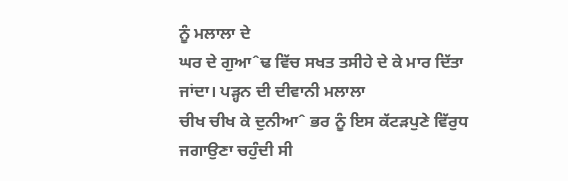ਨੂੰ ਮਲਾਲਾ ਦੇ
ਘਰ ਦੇ ਗੁਆˆਢ ਵਿੱਚ ਸਖਤ ਤਸੀਹੇ ਦੇ ਕੇ ਮਾਰ ਦਿੱਤਾ ਜਾਂਦਾ। ਪੜ੍ਹਨ ਦੀ ਦੀਵਾਨੀ ਮਲਾਲਾ
ਚੀਖ ਚੀਖ ਕੇ ਦੁਨੀਆˆ ਭਰ ਨੂੰ ਇਸ ਕੱਟੜਪੁਣੇ ਵਿੱਰੁਧ ਜਗਾਉਣਾ ਚਹੁੰਦੀ ਸੀ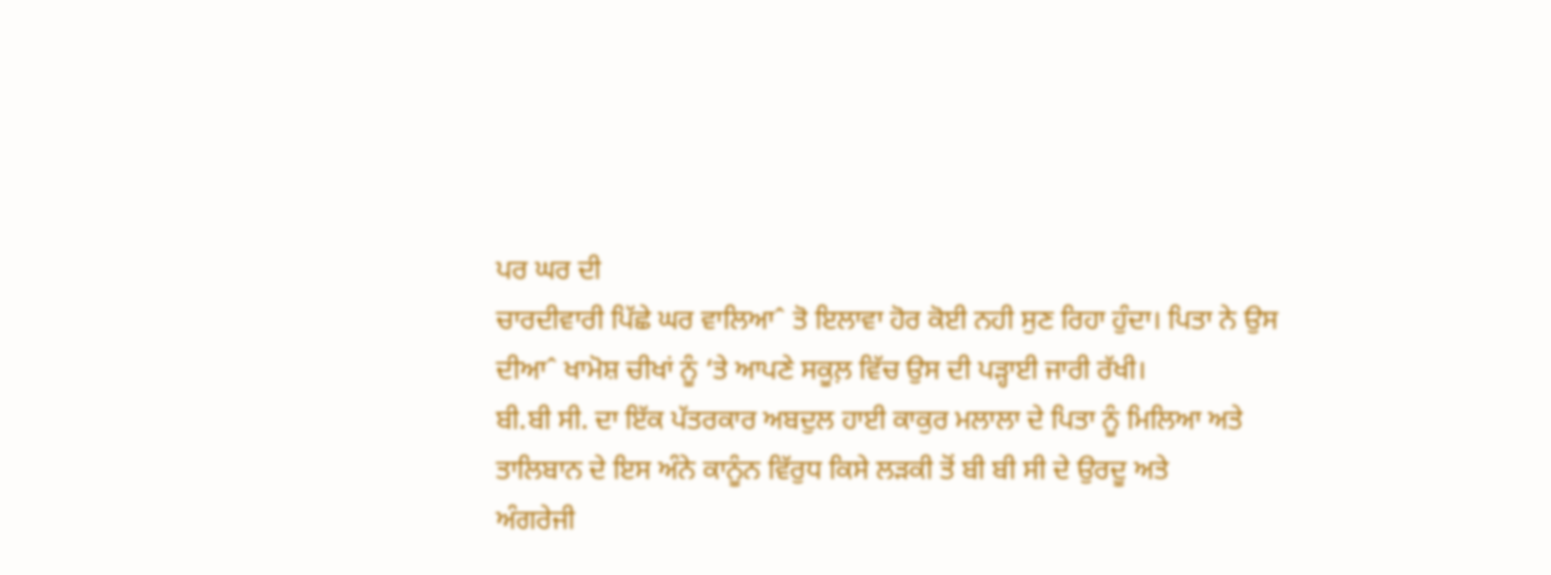ਪਰ ਘਰ ਦੀ
ਚਾਰਦੀਵਾਰੀ ਪਿੱਛੇ ਘਰ ਵਾਲਿਆˆ ਤੋ ਇਲਾਵਾ ਹੋਰ ਕੋਈ ਨਹੀ ਸੁਣ ਰਿਹਾ ਹੁੰਦਾ। ਪਿਤਾ ਨੇ ਉਸ
ਦੀਆˆ ਖਾਮੋਸ਼ ਚੀਖਾਂ ਨੂੰ ‘ਤੇ ਆਪਣੇ ਸਕੂਲ਼ ਵਿੱਚ ਉਸ ਦੀ ਪੜ੍ਹਾਈ ਜਾਰੀ ਰੱਖੀ।
ਬੀ.ਬੀ ਸੀ. ਦਾ ਇੱਕ ਪੱਤਰਕਾਰ ਅਬਦੁਲ ਹਾਈ ਕਾਕੁਰ ਮਲਾਲਾ ਦੇ ਪਿਤਾ ਨੂੰ ਮਿਲਿਆ ਅਤੇ
ਤਾਲਿਬਾਨ ਦੇ ਇਸ ਅੰਨੇ ਕਾਨੂੰਨ ਵਿੱਰੁਧ ਕਿਸੇ ਲੜਕੀ ਤੋਂ ਬੀ ਬੀ ਸੀ ਦੇ ਉਰਦੂ ਅਤੇ
ਅੰਗਰੇਜੀ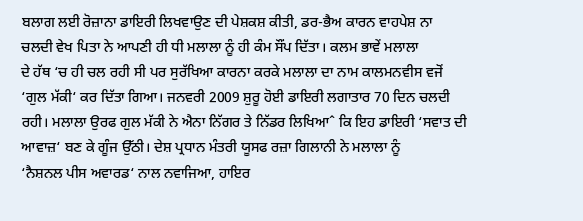ਬਲਾਗ ਲਈ ਰੋਜ਼ਾਨਾ ਡਾਇਰੀ ਲਿਖਵਾਉਣ ਦੀ ਪੇਸ਼ਕਸ਼ ਕੀਤੀ, ਡਰ-ਭੈਅ ਕਾਰਨ ਵਾਹਪੇਸ਼ ਨਾ
ਚਲਦੀ ਵੇਖ ਪਿਤਾ ਨੇ ਆਪਣੀ ਹੀ ਧੀ ਮਲਾਲਾ ਨੂੰ ਹੀ ਕੰਮ ਸੌਂਪ ਦਿੱਤਾ। ਕਲਮ ਭਾਵੇਂ ਮਲਾਲਾ
ਦੇ ਹੱਥ ‘ਚ ਹੀ ਚਲ ਰਹੀ ਸੀ ਪਰ ਸੁਰੱਖਿਆ ਕਾਰਨਾ ਕਰਕੇ ਮਲਾਲਾ ਦਾ ਨਾਮ ਕਾਲਮਨਵੀਸ ਵਜੋਂ
‘ਗੁਲ ਮੱਕੀ‘ ਕਰ ਦਿੱਤਾ ਗਿਆ। ਜਨਵਰੀ 2009 ਸ਼ੁਰੂ ਹੋਈ ਡਾਇਰੀ ਲਗਾਤਾਰ 70 ਦਿਨ ਚਲਦੀ
ਰਹੀ। ਮਲਾਲਾ ਉਰਫ ਗੁਲ ਮੱਕੀ ਨੇ ਐਨਾ ਨਿੱਗਰ ਤੇ ਨਿੱਡਰ ਲਿਖਿਆˆ ਕਿ ਇਹ ਡਾਇਰੀ ‘ਸਵਾਤ ਦੀ
ਆਵਾਜ਼‘ ਬਣ ਕੇ ਗੂੰਜ ਉੱਠੀ। ਦੇਸ਼ ਪ੍ਰਧਾਨ ਮੰਤਰੀ ਯੂਸਫ ਰਜ਼ਾ ਗਿਲਾਨੀ ਨੇ ਮਲਾਲਾ ਨੂੰ
‘ਨੈਸ਼ਨਲ ਪੀਸ ਅਵਾਰਡ‘ ਨਾਲ ਨਵਾਜਿਆ, ਹਾਇਰ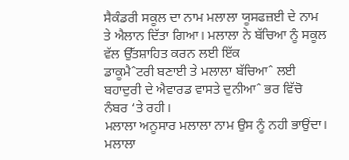ਸੈਕੰਡਰੀ ਸਕੂਲ ਦਾ ਨਾਮ ਮਲਾਲਾ ਯੂਸਫਜ਼ਈ ਦੇ ਨਾਮ
ਤੇ ਐਲਾਨ ਦਿੱਤਾ ਗਿਆ। ਮਲਾਲਾ ਨੇ ਬੱਚਿਆ ਨੂੰ ਸਕੂਲ ਵੱਲ ਉੱਤਸ਼ਾਹਿਤ ਕਰਨ ਲਈ ਇੱਕ
ਡਾਕੂਮੈˆਟਰੀ ਬਣਾਈ ਤੇ ਮਲਾਲਾ ਬੱਚਿਆˆ ਲਈ ਬਹਾਦੁਰੀ ਦੇ ਐਵਾਰਡ ਵਾਸਤੇ ਦੁਨੀਆˆ ਭਰ ਵਿੱਚੋ
ਨੰਬਰ ‘ਤੇ ਰਹੀ।
ਮਲਾਲਾ ਅਨੂਸਾਰ ਮਲਾਲਾ ਨਾਮ ਉਸ ਨੂੰ ਨਹੀ ਭਾਉਂਦਾ। ਮਲਾਲਾ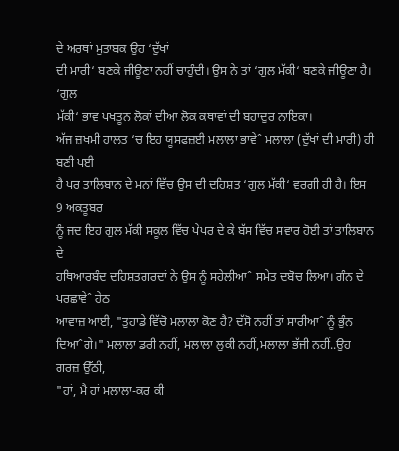ਦੇ ਅਰਥਾਂ ਮੁਤਾਬਕ ਉਹ ‘ਦੁੱਖਾਂ
ਦੀ ਮਾਰੀ‘ ਬਣਕੇ ਜੀਊਣਾ ਨਹੀਂ ਚਾਹੁੰਦੀ। ਉਸ ਨੇ ਤਾਂ ‘ਗੁਲ ਮੱਕੀ‘ ਬਣਕੇ ਜੀਊਣਾ ਹੈ। ‘ਗੁਲ
ਮੱਕੀ‘ ਭਾਵ ਪਖਤੂਨ ਲੋਕਾਂ ਦੀਆ ਲੋਕ ਕਥਾਵਾਂ ਦੀ ਬਹਾਦੁਰ ਨਾਇਕਾ।
ਅੱਜ ਜ਼ਖਮੀ ਹਾਲਤ ‘ਚ ਇਹ ਯੂਸਫਜ਼ਈ ਮਲਾਲਾ ਭਾਵੇˆ ਮਲਾਲਾ (ਦੁੱਖਾਂ ਦੀ ਮਾਰੀ) ਹੀ ਬਣੀ ਪਈ
ਹੈ ਪਰ ਤਾਲਿਬਾਨ ਦੇ ਮਨਾਂ ਵਿੱਚ ਉਸ ਦੀ ਦਹਿਸ਼ਤ ‘ਗੁਲ ਮੱਕੀ‘ ਵਰਗੀ ਹੀ ਹੈ। ਇਸ 9 ਅਕਤੂਬਰ
ਨੂੰ ਜਦ ਇਹ ਗੁਲ ਮੱਕੀ ਸਕੂਲ ਵਿੱਚ ਪੇਪਰ ਦੇ ਕੇ ਬੱਸ ਵਿੱਚ ਸਵਾਰ ਹੋਈ ਤਾਂ ਤਾਲਿਬਾਨ ਦੇ
ਹਥਿਆਰਬੰਦ ਦਹਿਸ਼ਤਗਰਦਾਂ ਨੇ ਉਸ ਨੂੰ ਸਹੇਲੀਆˆ ਸਮੇਤ ਦਬੋਚ ਲਿਆ। ਗੰਨ ਦੇ ਪਰਛਾਵੇˆ ਹੇਠ
ਆਵਾਜ਼ ਆਈ, "ਤੁਹਾਡੇ ਵਿੱਚੋ ਮਲਾਲਾ ਕੋਣ ਹੈ? ਦੱਸੋ ਨਹੀਂ ਤਾਂ ਸਾਰੀਆˆ ਨੂੰ ਭੁੰਨ
ਦਿਆˆਗੇ।" ਮਲਾਲਾ ਡਰੀ ਨਹੀਂ, ਮਲਾਲਾ ਲੁਕੀ ਨਹੀਂ,ਮਲਾਲਾ ਭੱਜੀ ਨਹੀਂ..ਉਹ ਗਰਜ਼ ਉੱਠੀ,
"ਹਾਂ, ਮੈ ਹਾਂ ਮਲਾਲਾ-ਕਰ ਕੀ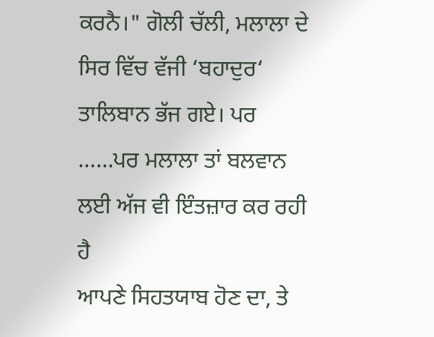ਕਰਨੈ।" ਗੋਲੀ ਚੱਲੀ, ਮਲਾਲਾ ਦੇ ਸਿਰ ਵਿੱਚ ਵੱਜੀ ‘ਬਹਾਦੁਰ‘
ਤਾਲਿਬਾਨ ਭੱਜ ਗਏ। ਪਰ ……ਪਰ ਮਲਾਲਾ ਤਾਂ ਬਲਵਾਨ ਲਈ ਅੱਜ ਵੀ ਇੰਤਜ਼ਾਰ ਕਰ ਰਹੀ ਹੈ
ਆਪਣੇ ਸਿਹਤਯਾਬ ਹੋਣ ਦਾ, ਤੇ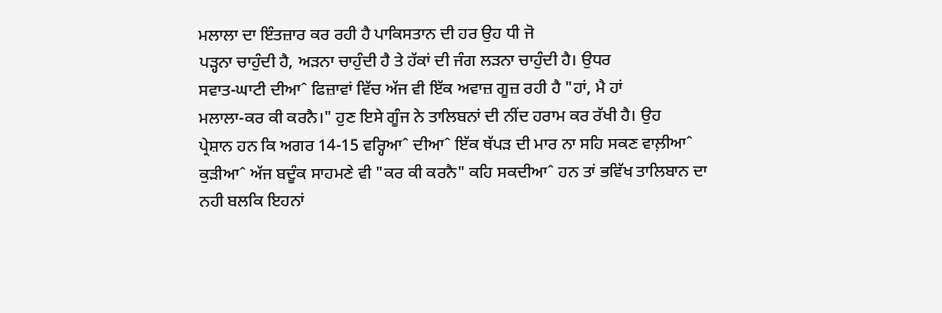ਮਲਾਲਾ ਦਾ ਇੰਤਜ਼ਾਰ ਕਰ ਰਹੀ ਹੈ ਪਾਕਿਸਤਾਨ ਦੀ ਹਰ ਉਹ ਧੀ ਜੋ
ਪੜ੍ਹਨਾ ਚਾਹੁੰਦੀ ਹੈ, ਅੜਨਾ ਚਾਹੁੰਦੀ ਹੈ ਤੇ ਹੱਕਾਂ ਦੀ ਜੰਗ ਲੜਨਾ ਚਾਹੁੰਦੀ ਹੈ। ਉਧਰ
ਸਵਾਤ-ਘਾਟੀ ਦੀਆˆ ਫਿਜ਼ਾਵਾਂ ਵਿੱਚ ਅੱਜ ਵੀ ਇੱਕ ਅਵਾਜ਼ ਗੂਜ਼ ਰਹੀ ਹੈ "ਹਾਂ, ਮੈ ਹਾਂ
ਮਲਾਲਾ-ਕਰ ਕੀ ਕਰਨੈ।" ਹੁਣ ਇਸੇ ਗੂੰਜ ਨੇ ਤਾਲਿਬਨਾਂ ਦੀ ਨੀਂਦ ਹਰਾਮ ਕਰ ਰੱਖੀ ਹੈ। ਉਹ
ਪ੍ਰੇਸ਼ਾਨ ਹਨ ਕਿ ਅਗਰ 14-15 ਵਰ੍ਹਿਆˆ ਦੀਆˆ ਇੱਕ ਥੱਪੜ ਦੀ ਮਾਰ ਨਾ ਸਹਿ ਸਕਣ ਵਾਲ਼ੀਆˆ
ਕੁੜੀਆˆ ਅੱਜ ਬਦੂੰਕ ਸਾਹਮਣੇ ਵੀ "ਕਰ ਕੀ ਕਰਨੈ" ਕਹਿ ਸਕਦੀਆˆ ਹਨ ਤਾਂ ਭਵਿੱਖ ਤਾਲਿਬਾਨ ਦਾ
ਨਹੀ ਬਲਕਿ ਇਹਨਾਂ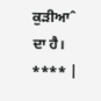ਕੁੜੀਆˆ ਦਾ ਹੈ।
**** |